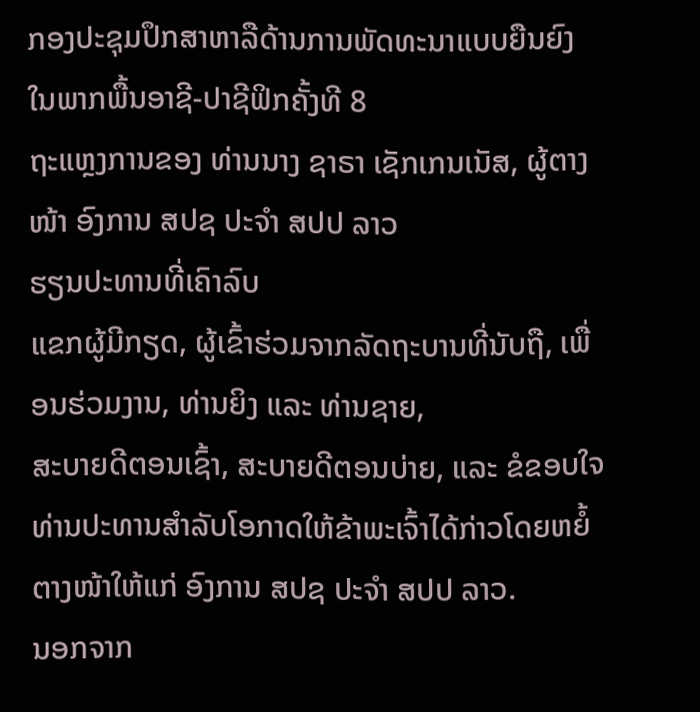ກອງປະຊຸມປຶກສາຫາລືດ້ານການພັດທະນາແບບຍືນຍົງໃນພາກພື້ນອາຊີ-ປາຊີຟິກຄັ້ງທີ 8
ຖະແຫຼງການຂອງ ທ່ານນາງ ຊາຣາ ເຊັກເກນເນັສ, ຜູ້ຕາງໜ້າ ອົງການ ສປຊ ປະຈຳ ສປປ ລາວ
ຮຽນປະທານທີ່ເຄົາລົບ
ແຂກຜູ້ມີກຽດ, ຜູ້ເຂົ້າຮ່ວມຈາກລັດຖະບານທີ່ນັບຖື, ເພື່ອນຮ່ວມງານ, ທ່ານຍິງ ແລະ ທ່ານຊາຍ,
ສະບາຍດີຕອນເຊົ້າ, ສະບາຍດີຕອນບ່າຍ, ແລະ ຂໍຂອບໃຈທ່ານປະທານສຳລັບໂອກາດໃຫ້ຂ້າພະເຈົ້າໄດ້ກ່າວໂດຍຫຍໍ້ຕາງໜ້າໃຫ້ແກ່ ອົງການ ສປຊ ປະຈຳ ສປປ ລາວ.
ນອກຈາກ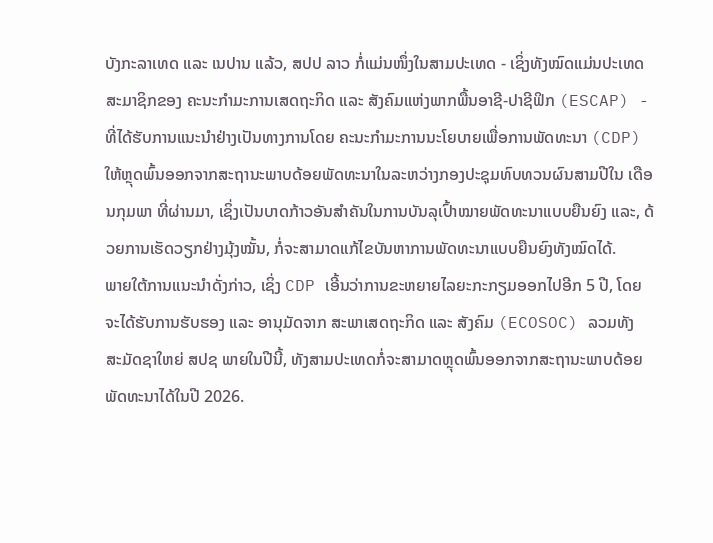ບັງກະລາເທດ ແລະ ເນປານ ແລ້ວ, ສປປ ລາວ ກໍ່ແມ່ນໜຶ່ງໃນສາມປະເທດ - ເຊິ່ງທັງໝົດແມ່ນປະເທດສະມາຊິກຂອງ ຄະນະກຳມະການເສດຖະກິດ ແລະ ສັງຄົມແຫ່ງພາກພື້ນອາຊີ-ປາຊີຟິກ (ESCAP) - ທີ່ໄດ້ຮັບການແນະນຳຢ່າງເປັນທາງການໂດຍ ຄະນະກຳມະການນະໂຍບາຍເພື່ອການພັດທະນາ (CDP) ໃຫ້ຫຼຸດພົ້ນອອກຈາກສະຖານະພາບດ້ອຍພັດທະນາໃນລະຫວ່າງກອງປະຊຸມທົບທວນຜົນສາມປີໃນ ເດືອນກຸມພາ ທີ່ຜ່ານມາ, ເຊິ່ງເປັນບາດກ້າວອັນສຳຄັນໃນການບັນລຸເປົ້າໝາຍພັດທະນາແບບຍືນຍົງ ແລະ, ດ້ວຍການເຮັດວຽກຢ່າງມຸ້ງໝັ້ນ, ກໍ່ຈະສາມາດແກ້ໄຂບັນຫາການພັດທະນາແບບຍືນຍົງທັງໝົດໄດ້.
ພາຍໃຕ້ການແນະນຳດັ່ງກ່າວ, ເຊິ່ງ CDP ເອີ້ນວ່າການຂະຫຍາຍໄລຍະກະກຽມອອກໄປອີກ 5 ປີ, ໂດຍຈະໄດ້ຮັບການຮັບຮອງ ແລະ ອານຸມັດຈາກ ສະພາເສດຖະກິດ ແລະ ສັງຄົມ (ECOSOC) ລວມທັງ ສະມັດຊາໃຫຍ່ ສປຊ ພາຍໃນປີນີ້, ທັງສາມປະເທດກໍ່ຈະສາມາດຫຼຸດພົ້ນອອກຈາກສະຖານະພາບດ້ອຍພັດທະນາໄດ້ໃນປີ 2026.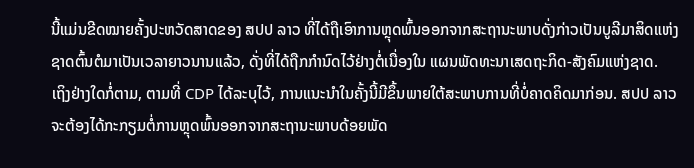ນີ້ແມ່ນຂີດໝາຍຄັ້ງປະຫວັດສາດຂອງ ສປປ ລາວ ທີ່ໄດ້ຖືເອົາການຫຼຸດພົ້ນອອກຈາກສະຖານະພາບດັ່ງກ່າວເປັນບູລີມາສິດແຫ່ງຊາດຕົ້ນຕໍມາເປັນເວລາຍາວນານແລ້ວ, ດັ່ງທີ່ໄດ້ຖືກກຳນົດໄວ້ຢ່າງຕໍ່ເນື່ອງໃນ ແຜນພັດທະນາເສດຖະກິດ-ສັງຄົມແຫ່ງຊາດ.
ເຖິງຢ່າງໃດກໍ່ຕາມ, ຕາມທີ່ CDP ໄດ້ລະບຸໄວ້, ການແນະນຳໃນຄັ້ງນີ້ມີຂຶ້ນພາຍໃຕ້ສະພາບການທີ່ບໍ່ຄາດຄິດມາກ່ອນ. ສປປ ລາວ ຈະຕ້ອງໄດ້ກະກຽມຕໍ່ການຫຼຸດພົ້ນອອກຈາກສະຖານະພາບດ້ອຍພັດ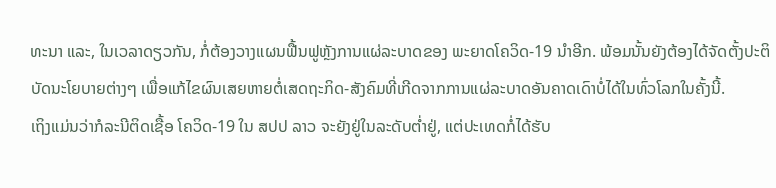ທະນາ ແລະ, ໃນເວລາດຽວກັນ, ກໍ່ຕ້ອງວາງແຜນຟື້ນຟູຫຼັງການແຜ່ລະບາດຂອງ ພະຍາດໂຄວິດ-19 ນຳອີກ. ພ້ອມນັ້ນຍັງຕ້ອງໄດ້ຈັດຕັ້ງປະຕິບັດນະໂຍບາຍຕ່າງໆ ເພື່ອແກ້ໄຂຜົນເສຍຫາຍຕໍ່ເສດຖະກິດ-ສັງຄົມທີ່ເກີດຈາກການແຜ່ລະບາດອັນຄາດເດົາບໍ່ໄດ້ໃນທົ່ວໂລກໃນຄັ້ງນີ້.
ເຖິງແມ່ນວ່າກໍລະນີຕິດເຊື້ອ ໂຄວິດ-19 ໃນ ສປປ ລາວ ຈະຍັງຢູ່ໃນລະດັບຕ່ຳຢູ່, ແຕ່ປະເທດກໍ່ໄດ້ຮັບ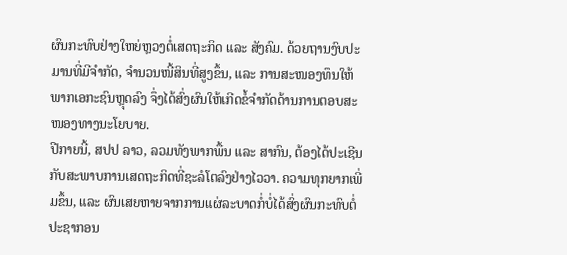ຜົນກະທົບຢ່າງໃຫຍ່ຫຼວງຕໍ່ເສດຖະກິດ ແລະ ສັງຄົມ. ດ້ວຍຖານງົບປະມານທີ່ມີຈຳກັດ, ຈຳນວນໜີ້ສິນທີ່ສູງຂຶ້ນ, ແລະ ການສະໜອງທຶນໃຫ້ພາກເອກະຊົນຫຼຸດລົງ ຈຶ່ງໄດ້ສົ່ງຜົນໃຫ້ເກີດຂໍ້ຈຳກັດດ້ານການຕອບສະໜອງທາງນະໂຍບາຍ.
ປີກາຍນີ້, ສປປ ລາວ, ລວມທັງພາກພື້ນ ແລະ ສາກົນ, ຕ້ອງໄດ້ປະເຊີນກັບສະພາບການເສດຖະກິດທີ່ຊະລໍໂຕລົງຢ່າງໄວວາ. ຄວາມທຸກຍາກເພີ່ມຂຶ້ນ, ແລະ ຜົນເສຍຫາຍຈາກການແຜ່ລະບາດກໍ່ບໍ່ໄດ້ສົ່ງຜົນກະທົບຕໍ່ປະຊາກອນ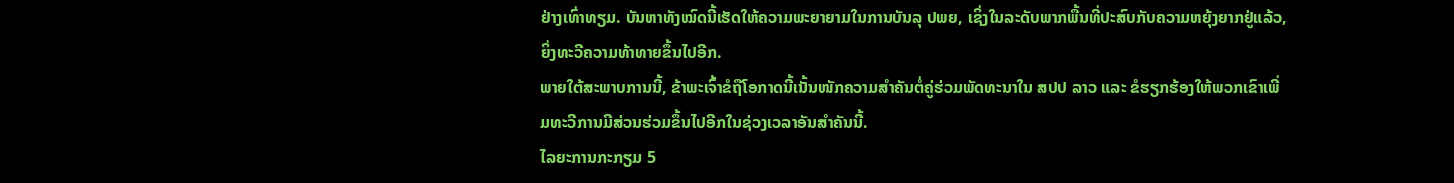ຢ່າງເທົ່າທຽມ. ບັນຫາທັງໝົດນີ້ເຮັດໃຫ້ຄວາມພະຍາຍາມໃນການບັນລຸ ປພຍ, ເຊິ່ງໃນລະດັບພາກພື້ນທີ່ປະສົບກັບຄວາມຫຍຸ້ງຍາກຢູ່ແລ້ວ, ຍິ່ງທະວີຄວາມທ້າທາຍຂຶ້ນໄປອີກ.
ພາຍໃຕ້ສະພາບການນີ້, ຂ້າພະເຈົ້າຂໍຖືໂອກາດນີ້ເນັ້ນໜັກຄວາມສຳຄັນຕໍ່ຄູ່ຮ່ວມພັດທະນາໃນ ສປປ ລາວ ແລະ ຂໍຮຽກຮ້ອງໃຫ້ພວກເຂົາເພີ່ມທະວີການມີສ່ວນຮ່ວມຂຶ້ນໄປອີກໃນຊ່ວງເວລາອັນສຳຄັນນີ້.
ໄລຍະການກະກຽມ 5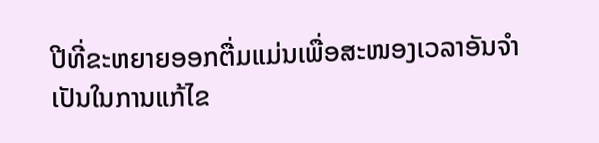ປີທີ່ຂະຫຍາຍອອກຕື່ມແມ່ນເພື່ອສະໜອງເວລາອັນຈຳເປັນໃນການແກ້ໄຂ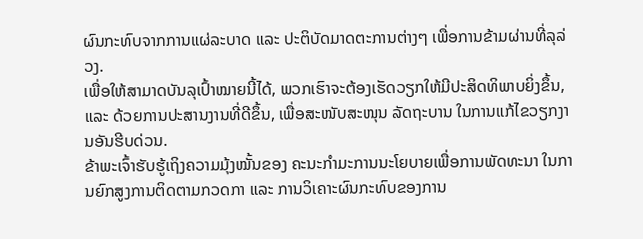ຜົນກະທົບຈາກການແຜ່ລະບາດ ແລະ ປະຕິບັດມາດຕະການຕ່າງໆ ເພື່ອການຂ້າມຜ່ານທີ່ລຸລ່ວງ.
ເພື່ອໃຫ້ສາມາດບັນລຸເປົ້າໝາຍນີ້ໄດ້, ພວກເຮົາຈະຕ້ອງເຮັດວຽກໃຫ້ມີປະສິດທິພາບຍິ່ງຂຶ້ນ, ແລະ ດ້ວຍການປະສານງານທີ່ດີຂຶ້ນ, ເພື່ອສະໜັບສະໜຸນ ລັດຖະບານ ໃນການແກ້ໄຂວຽກງານອັນຮີບດ່ວນ.
ຂ້າພະເຈົ້າຮັບຮູ້ເຖິງຄວາມມຸ້ງໝັ້ນຂອງ ຄະນະກຳມະການນະໂຍບາຍເພື່ອການພັດທະນາ ໃນການຍົກສູງການຕິດຕາມກວດກາ ແລະ ການວິເຄາະຜົນກະທົບຂອງການ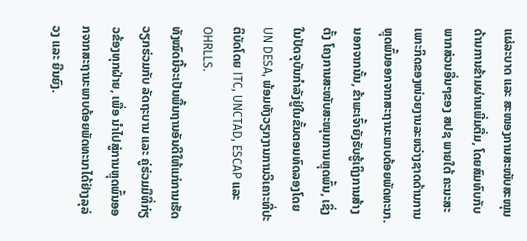ແຜ່ລະບາດ ແລະ ສະໜອງການສະໜັບສະໜຸນດ້ານການຂ້າມຜ່ານເພີ່ມຕື່ມ, ໂດຍສົມທົບກັບພາກສ່ວນອື່ນໆຂອງ ສປຊ ພາຍໃຕ້ ຄະນະສະເພາະກິດຂອງໜ່ວຍງານລະຫວ່າງຊາດດ້ານການຫຼຸດພົ້ນອອກຈາກສະຖານະພາບດ້ອຍພັດທະນາ.
ນອກຈາກນັ້ນ, ຂ້າພະເຈົ້າຍັງຮັບຮູ້ເຖິງການສ້າງຕັ້ງ ໂຄງການສະໜັບສະໜຸນການຫຼຸດພົ້ນ, ເຊິ່ງໃນປັດຈຸບັນກຳລັງຢູ່ໃນຂັ້ນຕອນທົດລອງໂດຍ UN DESA, ພ້ອມທັງວຽກງານການວິເຄາະທີ່ປະຕິບັດໂດຍ ITC, UNCTAD, ESCAP ແລະ OHRLLS.
ທັງໝົດນີ້ຈະເປັນພື້ນຖານອັນດີໃຫ້ແກ່ການເຮັດວຽກຮ່ວມກັບ ລັດຖະບານ ແລະ ຄູ່ຮ່ວມມືທີ່ກ່ຽວຂ້ອງທຸກຝ່າຍ, ເພື່ອ ນຳໄປສູ່ການຫຼຸດພົ້ນອອກຈາກສະຖານະພາບດ້ອຍພັດທະນາໄດ້ຢ່າງລຸລ່ວງ ແລະ ຍືນຍົງ.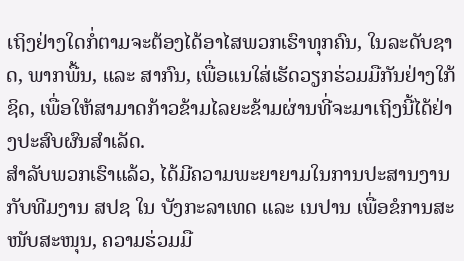ເຖິງຢ່າງໃດກໍ່ຕາມຈະຕ້ອງໄດ້ອາໄສພວກເຮົາທຸກຄົນ, ໃນລະດັບຊາດ, ພາກພື້ນ, ແລະ ສາກົນ, ເພື່ອແນໃສ່ເຮັດວຽກຮ່ວມມືກັນຢ່າງໃກ້ຊິດ, ເພື່ອໃຫ້ສາມາດກ້າວຂ້າມໄລຍະຂ້າມຜ່ານທີ່ຈະມາເຖິງນີ້ໄດ້ຢ່າງປະສົບຜົນສຳເລັດ.
ສຳລັບພວກເຮົາແລ້ວ, ໄດ້ມີຄວາມພະຍາຍາມໃນການປະສານງານກັບທີມງານ ສປຊ ໃນ ບັງກະລາເທດ ແລະ ເນປານ ເພື່ອຂໍການສະໜັບສະໜຸນ, ຄວາມຮ່ວມມື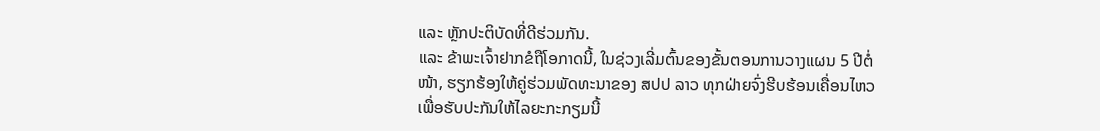ແລະ ຫຼັກປະຕິບັດທີ່ດີຮ່ວມກັນ.
ແລະ ຂ້າພະເຈົ້າຢາກຂໍຖືໂອກາດນີ້, ໃນຊ່ວງເລີ່ມຕົ້ນຂອງຂັ້ນຕອນການວາງແຜນ 5 ປີຕໍ່ໜ້າ, ຮຽກຮ້ອງໃຫ້ຄູ່ຮ່ວມພັດທະນາຂອງ ສປປ ລາວ ທຸກຝ່າຍຈົ່ງຮີບຮ້ອນເຄື່ອນໄຫວ ເພື່ອຮັບປະກັນໃຫ້ໄລຍະກະກຽມນີ້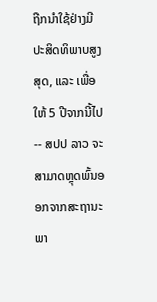ຖືກນຳໃຊ້ຢ່າງມີປະສິດທິພາບສູງສຸດ, ແລະ ເພື່ອໃຫ້ 5 ປີຈາກນີ້ໄປ -- ສປປ ລາວ ຈະສາມາດຫຼຸດພົ້ນອອກຈາກສະຖານະພາ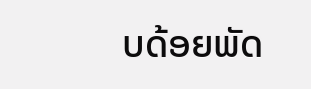ບດ້ອຍພັດ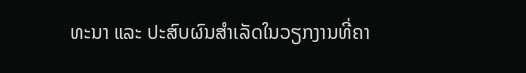ທະນາ ແລະ ປະສົບຜົນສຳເລັດໃນວຽກງານທີ່ຄາ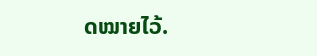ດໝາຍໄວ້.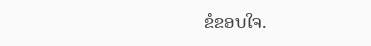ຂໍຂອບໃຈ.